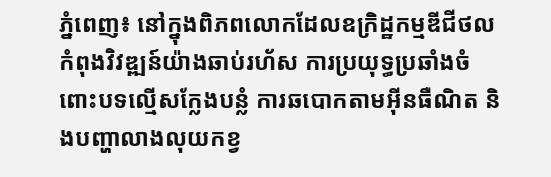ភ្នំពេញ៖ នៅក្នុងពិភពលោកដែលឧក្រិដ្ឋកម្មឌីជីថលកំពុងវិវឌ្ឍន៍យ៉ាងឆាប់រហ័ស ការប្រយុទ្ធប្រឆាំងចំពោះបទល្មើសក្លែងបន្លំ ការឆបោកតាមអ៊ីនធឺណិត និងបញ្ហាលាងលុយកខ្វ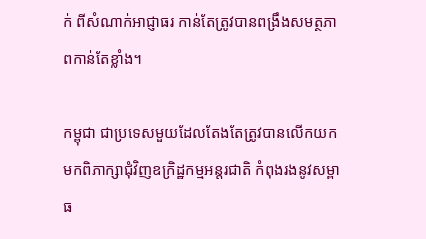ក់ ពីសំណាក់អាជ្ញាធរ កាន់តែត្រូវបានពង្រឹងសមត្ថភាពកាន់តែខ្លាំង។

កម្ពុជា ជាប្រទេសមួយដែលតែងតែត្រូវបានលើកយកមកពិភាក្សាជុំវិញឧក្រិដ្ឋកម្មអន្តរជាតិ កំពុងរងនូវសម្ពាធ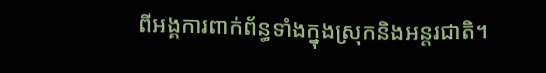ពីអង្គការពាក់ព័ន្ធទាំងក្នុងស្រុកនិងអន្តរជាតិ។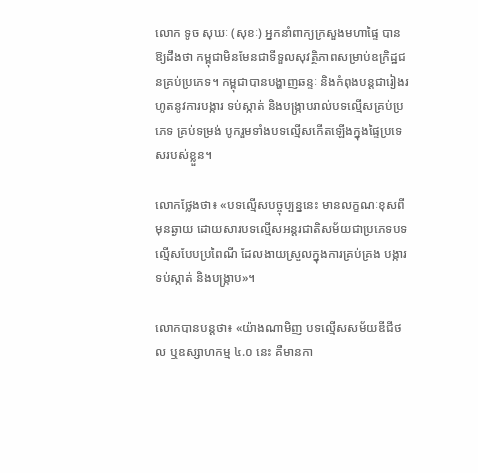លោក ទូច សុឃៈ (សុខៈ) អ្នកនាំពាក្យក្រសួងមហាផ្ទៃ បានឱ្យដឹងថា កម្ពុជាមិនមែនជាទីទួលសុវត្ថិភាពសម្រាប់ឧក្រិដ្ឋជនគ្រប់ប្រភេទ។ កម្ពុជាបានបង្ហាញឆន្ទៈ និងកំពុងបន្ដជារៀងរហូតនូវការបង្ការ ទប់ស្កាត់ និងបង្ក្រាបរាល់បទល្មើសគ្រប់ប្រភេទ គ្រប់ទម្រង់ បូករួមទាំងបទល្មើសកើតឡើងក្នុងផ្ទៃប្រទេសរបស់ខ្លួន។

លោកថ្លែងថា៖ «បទល្មើសបច្ចុប្បន្ននេះ មានលក្ខណៈខុសពីមុនឆ្ងាយ ដោយសារបទល្មើសអន្ដរជាតិសម័យជាប្រភេទបទល្មើសបែបប្រពៃណី ដែលងាយស្រួលក្នុងការគ្រប់គ្រង បង្ការ ទប់ស្កាត់ និងបង្ក្រាប»។

លោកបានបន្ដថា៖ «យ៉ាងណាមិញ បទល្មើសសម័យឌីជីថល ឬឧស្សាហកម្ម ៤.០ នេះ គឺមានកា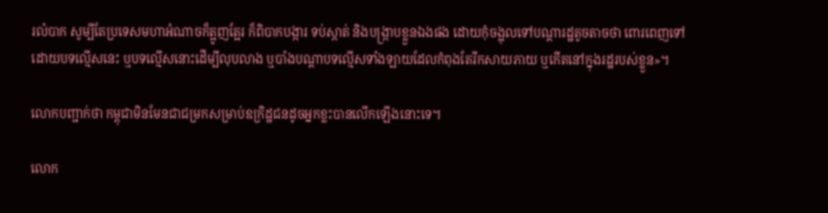រលំបាក សូម្បីតែប្រទេសមហាអំណាចក៏ត្អូញត្អែរ ក៏ពិបាកបង្ការ ទប់ស្កាត់ និងបង្ក្រាបខ្លួនឯងផង ដោយកុំចង្អុលទៅបណ្ដារដ្ឋតូចតាចថា ពោរពេញទៅដោយបទល្មើសនេះ ឬបទល្មើសនោះដើម្បីលុបលាង ឬបាំងបណ្ដាបទល្មើសទាំងឡាយដែលកំពុងតែរីកសាយភាយ ឬកើតនៅក្នុងរដ្ឋរបស់ខ្លួន»។

លោកបញ្ជាក់ថា កម្ពុជាមិនមែនជាជម្រកសម្រាប់ឧក្រិដ្ឋជនដូចអ្នកខ្លះបានលើកឡើងនោះទេ។

លោក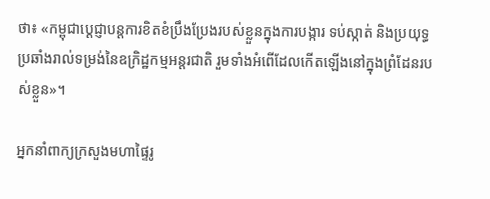ថា៖ «កម្ពុជាប្ដេជ្ញាបន្តការខិតខំប្រឹងប្រែងរបស់ខ្លួនក្នុងការបង្ការ ទប់ស្កាត់ និងប្រយុទ្ធប្រឆាំងរាល់ទម្រង់នៃឧក្រិដ្ឋកម្មអន្តរជាតិ រួមទាំងអំពើដែលកើតឡើងនៅក្នុងព្រំដែនរបស់ខ្លួន»។

អ្នកនាំពាក្យក្រសួងមហាផ្ទៃរូ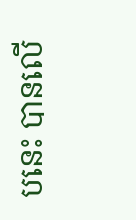បនេះ បានលើ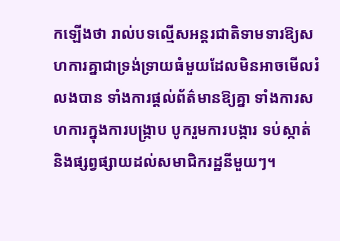កឡើងថា រាល់បទល្មើសអន្ដរជាតិទាមទារឱ្យសហការគ្នាជាទ្រង់ទ្រាយធំមួយដែលមិនអាចមើលរំលងបាន ទាំងការផ្ដល់ព័ត៌មានឱ្យគ្នា ទាំងការសហការក្នុងការបង្ក្រាប បូករួមការបង្ការ ទប់ស្កាត់ និងផ្សព្វផ្សាយដល់សមាជិករដ្ឋនីមួយៗ។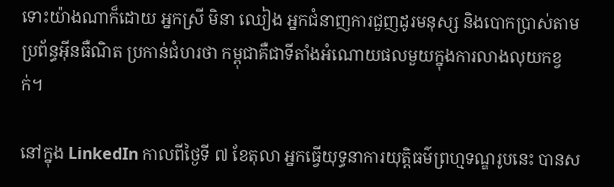ទោះយ៉ាងណាក៏ដោយ អ្នកស្រី មិនា ឈៀង អ្នកជំនាញការជួញដូរមនុស្ស និងបោកប្រាស់តាមប្រព័ន្ធអ៊ីនធឺណិត ប្រកាន់ជំហរថា កម្ពុជាគឺជាទីតាំងអំណោយផលមួយក្នុងការលាងលុយកខ្វក់។

នៅក្នុង LinkedIn កាលពីថ្ងៃទី ៧ ខែតុលា អ្នកធ្វើយុទ្ធនាការយុត្តិធម៌ព្រហ្មទណ្ឌរូបនេះ បានស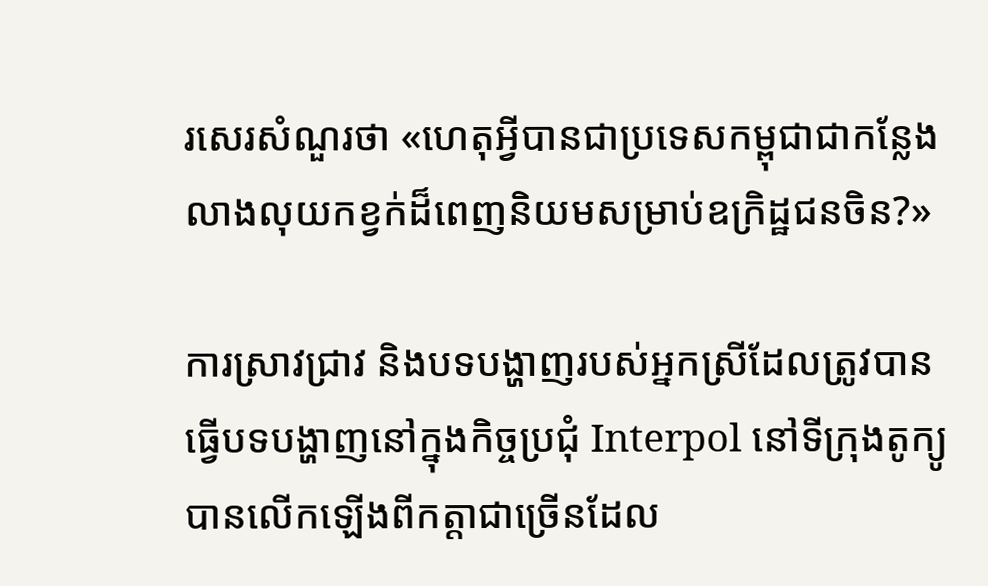រសេរសំណួរថា «ហេតុអ្វីបានជាប្រទេសកម្ពុជាជាកន្លែងលាងលុយកខ្វក់ដ៏ពេញនិយមសម្រាប់ឧក្រិដ្ឋជនចិន?»

ការស្រាវជ្រាវ និងបទបង្ហាញរបស់អ្នកស្រីដែលត្រូវបានធ្វើបទបង្ហាញនៅក្នុងកិច្ចប្រជុំ Interpol នៅទីក្រុងតូក្យូ បានលើកឡើងពីកត្តាជាច្រើនដែល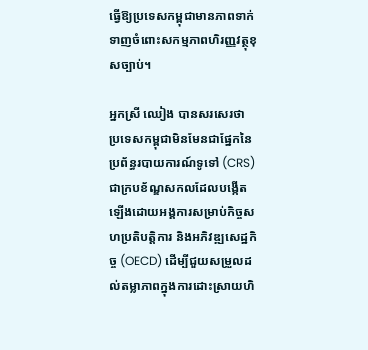ធ្វើឱ្យប្រទេសកម្ពុជាមានភាពទាក់ទាញចំពោះសកម្មភាពហិរញ្ញវត្ថុខុសច្បាប់។

អ្នកស្រី ឈៀង បានសរសេរថា ប្រទេសកម្ពុជាមិនមែនជាផ្នែកនៃប្រព័ន្ធរបាយការណ៍ទូទៅ (CRS) ជាក្របខ័ណ្ឌសកលដែលបង្កើតឡើងដោយអង្គការសម្រាប់កិច្ចសហប្រតិបត្ដិការ និងអភិវឌ្ឍសេដ្ឋកិច្ច (OECD) ដើម្បីជួយសម្រួលដល់តម្លាភាពក្នុងការដោះស្រាយហិ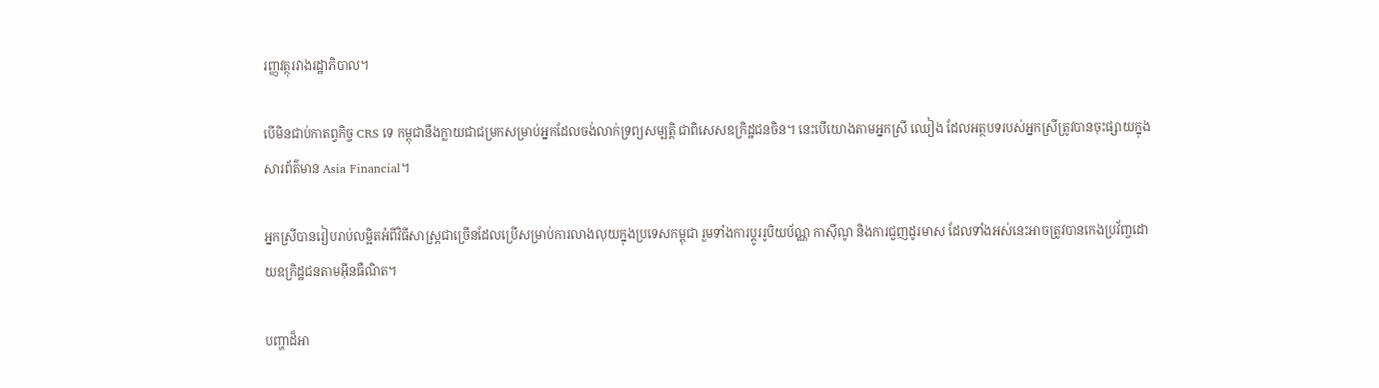រញ្ញវត្ថុរវាងរដ្ឋាភិបាល។

បើមិនជាប់កាតព្វកិច្ច CRS ទេ កម្ពុជានឹងក្លាយជាជម្រកសម្រាប់អ្នកដែលចង់លាក់ទ្រព្យសម្បត្តិ ជាពិសេសឧក្រិដ្ឋជនចិន។ នេះបើយោងតាមអ្នកស្រី ឈៀង ដែលអត្ថបទរបស់អ្នកស្រីត្រូវបានចុះផ្សាយក្នុងសារព័ត៌មាន Asia Financial។

អ្នកស្រីបានរៀបរាប់លម្អិតអំពីវិធីសាស្ត្រជាច្រើនដែលប្រើសម្រាប់ការលាងលុយក្នុងប្រទេសកម្ពុជា រួមទាំងការប្តូររូបិយប័ណ្ណ កាស៊ីណូ និងការជួញដូរមាស ដែលទាំងអស់នេះអាចត្រូវបានកេងប្រវ័ញ្ចដោយឧក្រិដ្ឋជនតាមអ៊ីនធឺណិត។

បញ្ហាដ៏អា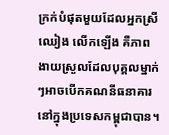ក្រក់បំផុតមួយដែលអ្នកស្រី ឈៀង លើកឡើង គឺភាពងាយស្រួលដែលបុគ្គលម្នាក់ៗអាចបើកគណនីធនាគារនៅក្នុងប្រទេសកម្ពុជាបាន។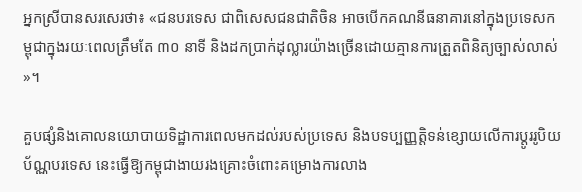អ្នកស្រីបានសរសេរថា៖ «ជនបរទេស ជាពិសេសជនជាតិចិន អាចបើកគណនីធនាគារនៅក្នុងប្រទេសកម្ពុជាក្នុងរយៈពេលត្រឹមតែ ៣០ នាទី និងដកប្រាក់ដុល្លារយ៉ាងច្រើនដោយគ្មានការត្រួតពិនិត្យច្បាស់លាស់»។

គួបផ្សំនិងគោលនយោបាយទិដ្ឋាការពេលមកដល់របស់ប្រទេស និងបទប្បញ្ញត្តិទន់ខ្សោយលើការប្តូររូបិយប័ណ្ណបរទេស នេះធ្វើឱ្យកម្ពុជាងាយរងគ្រោះចំពោះគម្រោងការលាង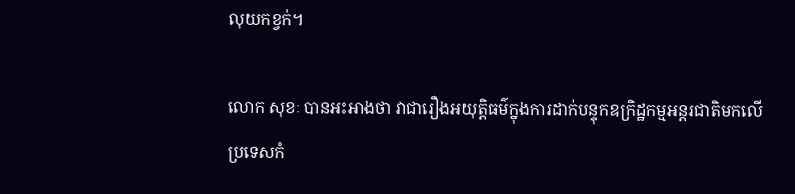លុយកខ្វក់។

លោក សុខៈ បានអះអាងថា វាជារឿងអយុត្តិធម៌ក្នុងការដាក់បន្ទុកឧក្រិដ្ឋកម្មអន្ដរជាតិមកលើប្រទេសកំ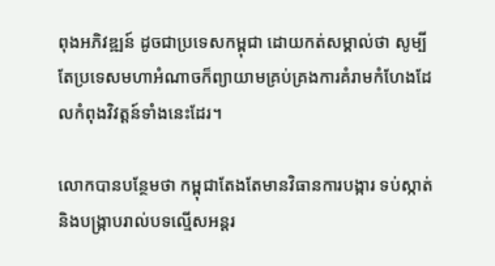ពុងអភិវឌ្ឍន៍ ដូចជាប្រទេសកម្ពុជា ដោយកត់សម្គាល់ថា សូម្បីតែប្រទេសមហាអំណាចក៏ព្យាយាមគ្រប់គ្រងការគំរាមកំហែងដែលកំពុងវិវត្តន៍ទាំងនេះដែរ។

លោកបានបន្ថែមថា កម្ពុជាតែងតែមានវិធានការបង្ការ ទប់ស្កាត់ និងបង្ក្រាបរាល់បទល្មើសអន្ដរ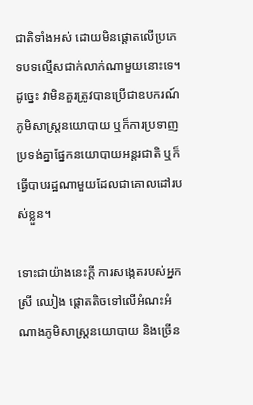ជាតិទាំងអស់ ដោយមិនផ្ដោតលើប្រភេទបទល្មើសជាក់លាក់ណាមួយនោះទេ។ ដូច្នេះ វាមិនគួរត្រូវបានប្រើជាឧបករណ៍ភូមិសាស្ដ្រនយោបាយ ឬក៏ការប្រទាញប្រទង់គ្នាផ្នែកនយោបាយអន្ដរជាតិ ឬក៏ធ្វើបាបរដ្ឋណាមួយដែលជាគោលដៅរបស់ខ្លួន។

ទោះជាយ៉ាងនេះក្តី ការសង្កេតរបស់អ្នកស្រី ឈៀង ផ្តោតតិចទៅលើអំណះអំណាងភូមិសាស្ត្រនយោបាយ និងច្រើន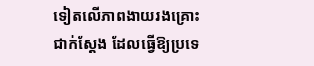ទៀតលើភាពងាយរងគ្រោះជាក់ស្តែង ដែលធ្វើឱ្យប្រទេ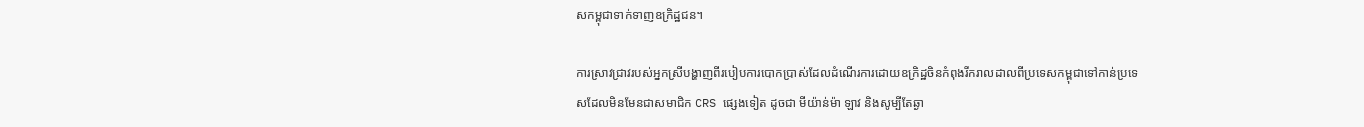សកម្ពុជាទាក់ទាញឧក្រិដ្ឋជន។

ការស្រាវជ្រាវរបស់អ្នកស្រីបង្ហាញពីរបៀបការបោកប្រាស់ដែលដំណើរការដោយឧក្រិដ្ឋចិនកំពុងរីករាលដាលពីប្រទេសកម្ពុជាទៅកាន់ប្រទេសដែលមិនមែនជាសមាជិក CRS ផ្សេងទៀត ដូចជា មីយ៉ាន់ម៉ា ឡាវ និងសូម្បីតែឆ្ងា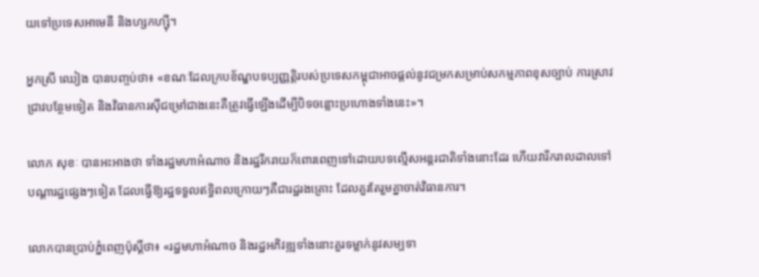យទៅប្រទេសអាមេនី និងហ្សកហ្ស៊ី។

អ្នកស្រី ឈៀង បានបញ្ចប់ថា៖ «ខណៈដែលក្របខ័ណ្ឌបទប្បញ្ញត្តិរបស់ប្រទេសកម្ពុជាអាចផ្តល់នូវជម្រកសម្រាប់សកម្មភាពខុសច្បាប់ ការស្រាវជ្រាវបន្ថែមទៀត និងវិធានការស៊ីជម្រៅជាងនេះគឺត្រូវធ្វើឡើងដើម្បីបិទចន្លោះប្រហោងទាំងនេះ»។

លោក សុខៈ បានអះអាងថា ទាំងរដ្ឋមហាអំណាច និងរដ្ឋរីករាយក៏ពោរពេញទៅដោយបទល្មើសអន្ដរជាតិទាំងនោះដែរ ហើយវារីករាលដាលទៅបណ្ដារដ្ឋផ្សេងៗទៀត ដែលធ្វើឱ្យរដ្ឋទទួលឥទ្ធិពលក្រោយៗគឺជារដ្ឋរងគ្រោះ ដែលគួរតែរួមគ្នាចាត់វិធានការ។

លោកបានប្រាប់ភ្នំពេញប៉ុស្ដិ៍ថា៖ «រដ្ឋមហាអំណាច និងរដ្ឋអភិវឌ្ឍទាំងនោះគួរទម្លាក់នូវសម្បទា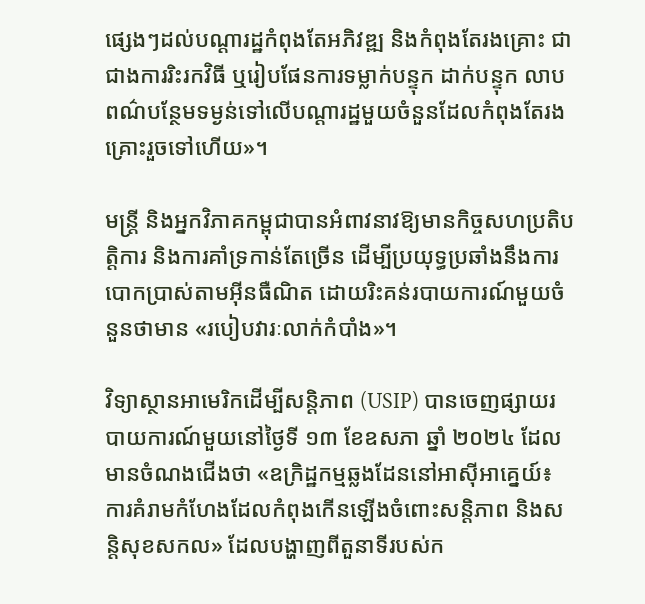ផ្សេងៗដល់បណ្ដារដ្ឋកំពុងតែអភិវឌ្ឍ និងកំពុងតែរងគ្រោះ ជាជាងការរិះរកវិធី ឬរៀបផែនការទម្លាក់បន្ទុក ដាក់បន្ទុក លាបពណ៌បន្ថែមទម្ងន់ទៅលើបណ្ដារដ្ឋមួយចំនួនដែលកំពុងតែរងគ្រោះរួចទៅហើយ»។

មន្ត្រី និងអ្នកវិភាគកម្ពុជាបានអំពាវនាវឱ្យមានកិច្ចសហប្រតិបត្តិការ និងការគាំទ្រកាន់តែច្រើន ដើម្បីប្រយុទ្ធប្រឆាំងនឹងការបោកប្រាស់តាមអ៊ីនធឺណិត ដោយរិះគន់របាយការណ៍មួយចំនួនថាមាន «របៀបវារៈលាក់កំបាំង»។

វិទ្យាស្ថានអាមេរិកដើម្បីសន្តិភាព (USIP) បានចេញផ្សាយរបាយការណ៍មួយនៅថ្ងៃទី ១៣ ខែឧសភា ឆ្នាំ ២០២៤ ដែលមានចំណងជើងថា «ឧក្រិដ្ឋកម្មឆ្លងដែននៅអាស៊ីអាគ្នេយ៍៖ ការគំរាមកំហែងដែលកំពុងកើនឡើងចំពោះសន្តិភាព និងសន្តិសុខសកល» ដែលបង្ហាញពីតួនាទីរបស់ក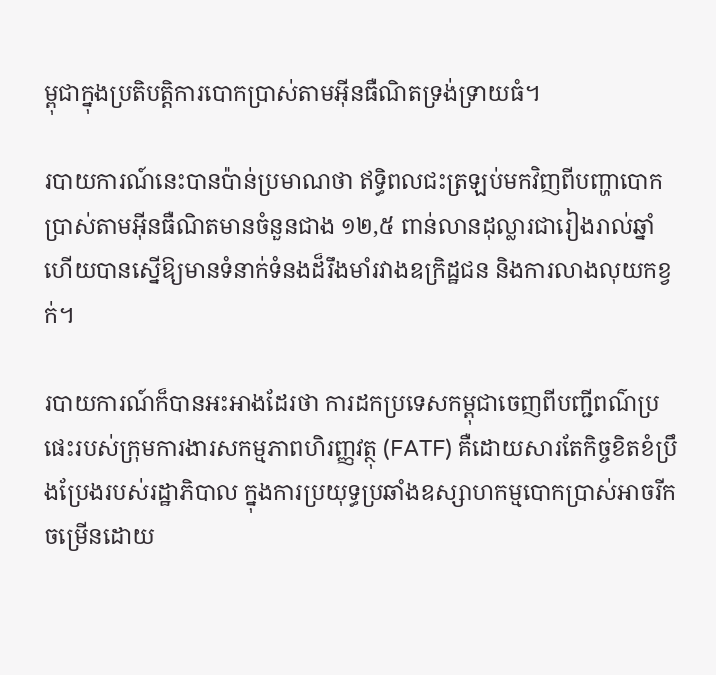ម្ពុជាក្នុងប្រតិបត្តិការបោកប្រាស់តាមអ៊ីនធឺណិតទ្រង់ទ្រាយធំ។

របាយការណ៍នេះបានប៉ាន់ប្រមាណថា ឥទ្ធិពលជះត្រឡប់មកវិញពីបញ្ហាបោកប្រាស់តាមអ៊ីនធឺណិតមានចំនួនជាង ១២,៥ ពាន់លានដុល្លារជារៀងរាល់ឆ្នាំ ហើយបានស្នើឱ្យមានទំនាក់ទំនងដ៏រឹងមាំរវាងឧក្រិដ្ឋជន និងការលាងលុយកខ្វក់។

របាយការណ៍ក៏បានអះអាងដែរថា ការដកប្រទេសកម្ពុជាចេញពីបញ្ជីពណ៌ប្រផេះរបស់ក្រុមការងារសកម្មភាពហិរញ្ញវត្ថុ (FATF) គឺដោយសារតែកិច្ចខិតខំប្រឹងប្រែងរបស់រដ្ឋាភិបាល ក្នុងការប្រយុទ្ធប្រឆាំងឧស្សាហកម្មបោកប្រាស់អាចរីកចម្រើនដោយ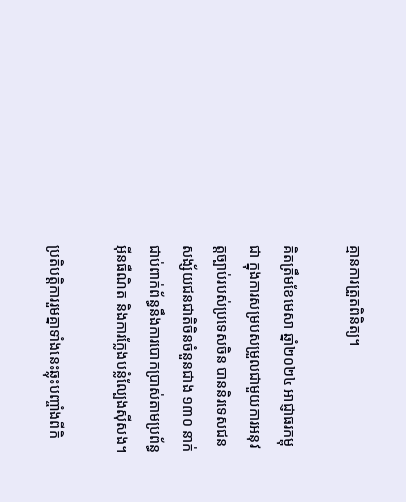គ្មានការត្រួតពិនិត្យ។

គិតត្រឹមខែមេសា ឆ្នាំ២០២៤ អាជ្ញាធរកម្ពុជា ក្នុងការសម្របសម្រួលជាមួយការអនុវត្តច្បាប់របស់ប្រទេសចិន បាននិរទេសជនសង្ស័យជនជាតិចិនចំនួនជាង ១៣០ នាក់ ជាប់ពាក់ព័ន្ធនឹងការបោកប្រាស់តាមប្រព័ន្ធអ៊ីនធឺណិត និងការក្លែងបន្លំល្បែងស៊ីសង។

ប្រតិបត្តិការរួមគ្នាទាំងនេះឆ្លុះបញ្ចាំងពីកិ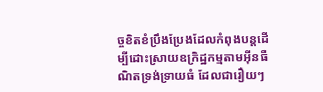ច្ចខិតខំប្រឹងប្រែងដែលកំពុងបន្តដើម្បីដោះស្រាយឧក្រិដ្ឋកម្មតាមអ៊ីនធឺណិតទ្រង់ទ្រាយធំ ដែលជារឿយៗ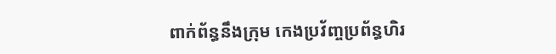ពាក់ព័ន្ធនឹងក្រុម កេងប្រវ័ញ្ចប្រព័ន្ធហិរ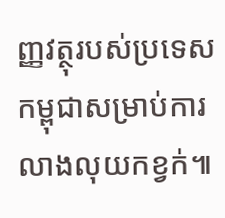ញ្ញវត្ថុរបស់ប្រទេសកម្ពុជាសម្រាប់ការលាងលុយកខ្វក់៕